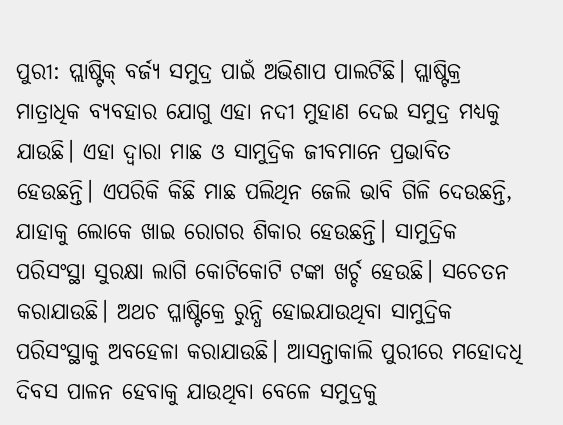ପୁରୀ: ପ୍ଲାଷ୍ଟିକ୍ ବର୍ଜ୍ୟ ସମୁଦ୍ର ପାଇଁ ଅଭିଶାପ ପାଲଟିଛି। ପ୍ଲାଷ୍ଟିକ୍ର ମାତ୍ରାଧିକ ବ୍ୟବହାର ଯୋଗୁ ଏହା ନଦୀ ମୁହାଣ ଦେଇ ସମୁଦ୍ର ମଧ୍ୟକୁ ଯାଉଛି। ଏହା ଦ୍ବାରା ମାଛ ଓ ସାମୁଦ୍ରିକ ଜୀବମାନେ ପ୍ରଭାବିତ ହେଉଛନ୍ତି। ଏପରିକି କିଛି ମାଛ ପଲିଥିନ ଜେଲି ଭାବି ଗିଳି ଦେଉଛନ୍ତି, ଯାହାକୁ ଲୋକେ ଖାଇ ରୋଗର ଶିକାର ହେଉଛନ୍ତି। ସାମୁଦ୍ରିକ ପରିସଂସ୍ଥା ସୁରକ୍ଷା ଲାଗି କୋଟିକୋଟି ଟଙ୍କା ଖର୍ଚ୍ଚ ହେଉଛି। ସଚେତନ କରାଯାଉଛି। ଅଥଚ ପ୍ଳାଷ୍ଟିକ୍ରେ ରୁନ୍ଧି ହୋଇଯାଉଥିବା ସାମୁଦ୍ରିକ ପରିସଂସ୍ଥାକୁ ଅବହେଳା କରାଯାଉଛି। ଆସନ୍ତାକାଲି ପୁରୀରେ ମହୋଦଧି ଦିବସ ପାଳନ ହେବାକୁ ଯାଉଥିବା ବେଳେ ସମୁଦ୍ରକୁ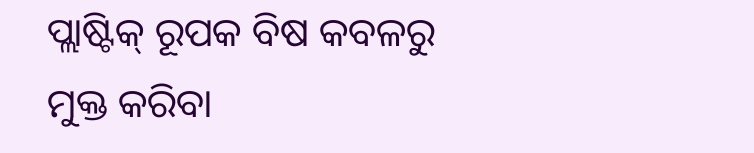ପ୍ଲାଷ୍ଟିକ୍ ରୂପକ ବିଷ କବଳରୁ ମୁକ୍ତ କରିବା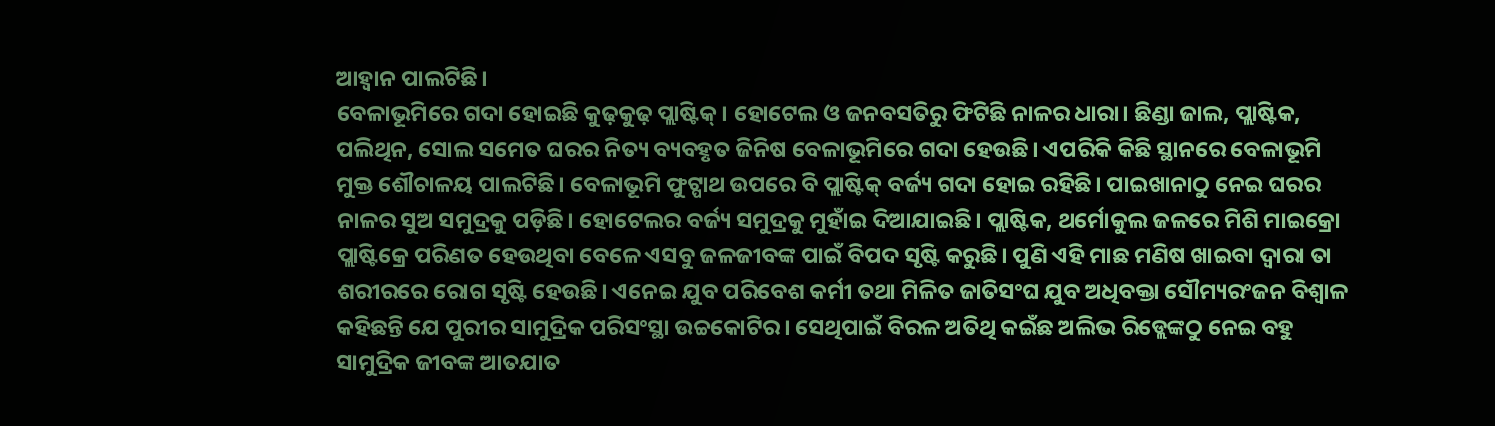ଆହ୍ବାନ ପାଲଟିଛି।
ବେଳାଭୂମିରେ ଗଦା ହୋଇଛି କୁଢ଼କୁଢ଼ ପ୍ଲାଷ୍ଟିକ୍। ହୋଟେଲ ଓ ଜନବସତିରୁ ଫିଟିଛି ନାଳର ଧାରା। ଛିଣ୍ଡା ଜାଲ, ପ୍ଲାଷ୍ଟିକ, ପଲିଥିନ, ସୋଲ ସମେତ ଘରର ନିତ୍ୟ ବ୍ୟବହୃତ ଜିନିଷ ବେଳାଭୂମିରେ ଗଦା ହେଉଛି। ଏପରିକି କିଛି ସ୍ଥାନରେ ବେଳାଭୂମି ମୁକ୍ତ ଶୌଚାଳୟ ପାଲଟିଛି। ବେଳାଭୂମି ଫୁଟ୍ପାଥ ଉପରେ ବି ପ୍ଲାଷ୍ଟିକ୍ ବର୍ଜ୍ୟ ଗଦା ହୋଇ ରହିଛି। ପାଇଖାନାଠୁ ନେଇ ଘରର ନାଳର ସୁଅ ସମୁଦ୍ରକୁ ପଡ଼ିଛି। ହୋଟେଲର ବର୍ଜ୍ୟ ସମୁଦ୍ରକୁ ମୁହାଁଇ ଦିଆଯାଇଛି। ପ୍ଲାଷ୍ଟିକ, ଥର୍ମୋକୁଲ ଜଳରେ ମିଶି ମାଇକ୍ରୋ ପ୍ଲାଷ୍ଟିକ୍ରେ ପରିଣତ ହେଉଥିବା ବେଳେ ଏସବୁ ଜଳଜୀବଙ୍କ ପାଇଁ ବିପଦ ସୃଷ୍ଟି କରୁଛି। ପୁଣି ଏହି ମାଛ ମଣିଷ ଖାଇବା ଦ୍ବାରା ତା ଶରୀରରେ ରୋଗ ସୃଷ୍ଟି ହେଉଛି। ଏନେଇ ଯୁବ ପରିବେଶ କର୍ମୀ ତଥା ମିଳିତ ଜାତିସଂଘ ଯୁବ ଅଧିବକ୍ତା ସୌମ୍ୟରଂଜନ ବିଶ୍ବାଳ କହିଛନ୍ତି ଯେ ପୁରୀର ସାମୁଦ୍ରିକ ପରିସଂସ୍ଥା ଉଚ୍ଚକୋଟିର। ସେଥିପାଇଁ ବିରଳ ଅତିଥି କଇଁଛ ଅଲିଭ ରିଡ୍ଲେଙ୍କଠୁ ନେଇ ବହୁ ସାମୁଦ୍ରିକ ଜୀବଙ୍କ ଆତଯାତ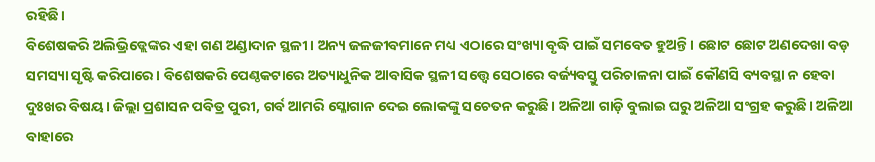ରହିଛି।
ବିଶେଷକରି ଅଲିଭ୍ରିଡ୍ଲେଙ୍କର ଏହା ଗଣ ଅଣ୍ଡାଦାନ ସ୍ଥଳୀ। ଅନ୍ୟ ଜଳଜୀବମାନେ ମଧ୍ୟ ଏଠାରେ ସଂଖ୍ୟା ବୃଦ୍ଧି ପାଇଁ ସମବେତ ହୁଅନ୍ତି। ଛୋଟ ଛୋଟ ଅଣଦେଖା ବଡ଼ ସମସ୍ୟା ସୃଷ୍ଟି କରିପାରେ। ବିଶେଷକରି ପେଣ୍ଠକଟାରେ ଅତ୍ୟାଧୁନିକ ଆବାସିକ ସ୍ଥଳୀ ସତ୍ତ୍ବେ ସେଠାରେ ବର୍ଜ୍ୟବସ୍ତୁ ପରିଚାଳନା ପାଇଁ କୌଣସି ବ୍ୟବସ୍ଥା ନ ହେବା ଦୁଃଖର ବିଷୟ। ଜିଲ୍ଲା ପ୍ରଶାସନ ପବିତ୍ର ପୁରୀ, ଗର୍ବ ଆମରି ସ୍ଳୋଗାନ ଦେଇ ଲୋକଙ୍କୁ ସଚେତନ କରୁଛି। ଅଳିଆ ଗାଡ଼ି ବୁଲାଇ ଘରୁ ଅଳିଆ ସଂଗ୍ରହ କରୁଛି। ଅଳିଆ ବାହାରେ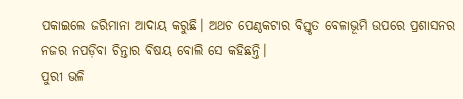ପକାଇଲେ ଜରିମାନା ଆଦାୟ କରୁଛି। ଅଥଚ ପେଣ୍ଠକଟାର ବିସ୍ତୃତ ବେଳାଭୂମି ଉପରେ ପ୍ରଶାସନର ନଜର ନପଡ଼ିବା ଚିନ୍ତାର ବିଷୟ ବୋଲି ସେ କହିଛନ୍ତି।
ପୁରୀ ଭଳି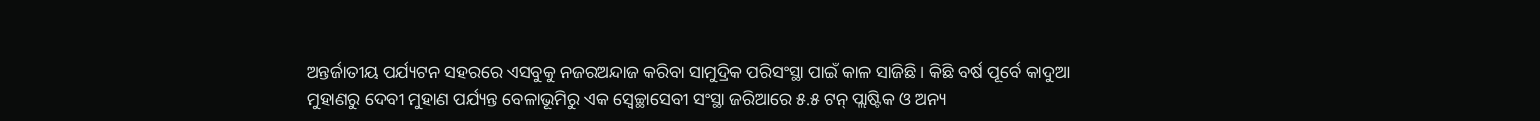ଅନ୍ତର୍ଜାତୀୟ ପର୍ଯ୍ୟଟନ ସହରରେ ଏସବୁକୁ ନଜରଅନ୍ଦାଜ କରିବା ସାମୁଦ୍ରିକ ପରିସଂସ୍ଥା ପାଇଁ କାଳ ସାଜିଛି। କିଛି ବର୍ଷ ପୂର୍ବେ କାଦୁଆ ମୁହାଣରୁ ଦେବୀ ମୁହାଣ ପର୍ଯ୍ୟନ୍ତ ବେଳାଭୂମିରୁ ଏକ ସ୍ବେଚ୍ଛାସେବୀ ସଂସ୍ଥା ଜରିଆରେ ୫.୫ ଟନ୍ ପ୍ଲାଷ୍ଟିକ ଓ ଅନ୍ୟ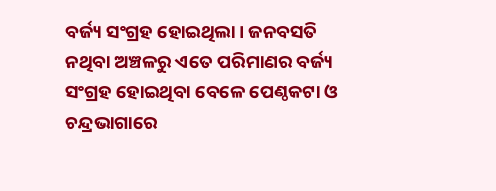ବର୍ଜ୍ୟ ସଂଗ୍ରହ ହୋଇଥିଲା। ଜନବସତି ନଥିବା ଅଞ୍ଚଳରୁ ଏତେ ପରିମାଣର ବର୍ଜ୍ୟ ସଂଗ୍ରହ ହୋଇଥିବା ବେଳେ ପେଣ୍ଠକଟା ଓ ଚନ୍ଦ୍ରଭାଗାରେ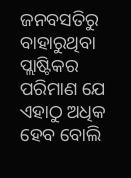ଜନବସତିରୁ ବାହାରୁଥିବା ପ୍ଲାଷ୍ଟିକର ପରିମାଣ ଯେ ଏହାଠୁ ଅଧିକ ହେବ ବୋଲି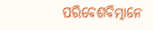ପରିବେଶବିତ୍ମାନେ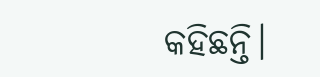କହିଛନ୍ତି।